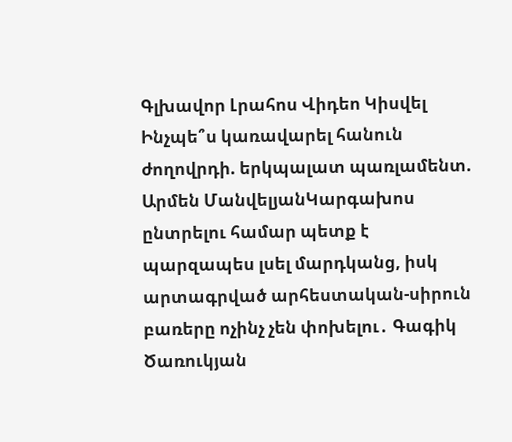Գլխավոր Լրահոս Վիդեո Կիսվել
Ինչպե՞ս կառավարել հանուն ժողովրդի. երկպալատ պառլամենտ. Արմեն ՄանվելյանԿարգախոս ընտրելու համար պետք է պարզապես լսել մարդկանց, իսկ արտագրված արհեստական-սիրուն բառերը ոչինչ չեն փոխելու․ Գագիկ Ծառուկյան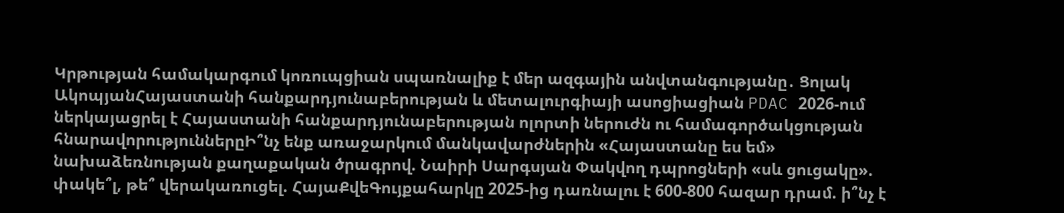Կրթության համակարգում կոռուպցիան սպառնալիք է մեր ազգային անվտանգությանը․ Ցոլակ ԱկոպյանՀայաստանի հանքարդյունաբերության և մետալուրգիայի ասոցիացիան PDAC 2026-ում ներկայացրել է Հայաստանի հանքարդյունաբերության ոլորտի ներուժն ու համագործակցության հնարավորություններըԻ՞նչ ենք առաջարկում մանկավարժներին «Հայաստանը ես եմ» նախաձեռնության քաղաքական ծրագրով. Նաիրի Սարգսյան Փակվող դպրոցների «սև ցուցակը». փակե՞լ, թե՞ վերակառուցել. ՀայաՔվեԳույքահարկը 2025-ից դառնալու է 600-800 հազար դրամ. ի՞նչ է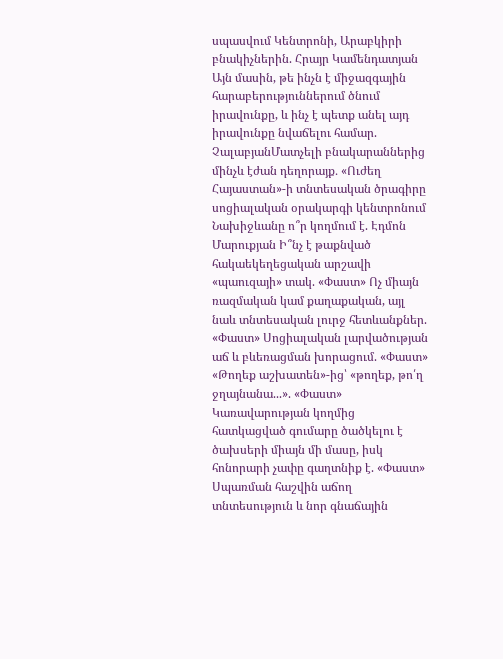սպասվում Կենտրոնի, Արաբկիրի բնակիչներին. Հրայր Կամենդատյան Այն մասին, թե ինչն է միջազգային հարաբերություններում ծնում իրավունքը, և ինչ է պետք անել այդ իրավունքը նվաճելու համար. ՉալաբյանՄատչելի բնակարաններից մինչև էժան դեղորայք․ «Ուժեղ Հայաստան»-ի տնտեսական ծրագիրը սոցիալական օրակարգի կենտրոնում Նախիջևանը ո՞ր կողմում է. Էդմոն Մարուքյան Ի՞նչ է թաքնված հակաեկեղեցական արշավի «պաուզայի» տակ. «Փաստ» Ոչ միայն ռազմական կամ քաղաքական, այլ նաև տնտեսական լուրջ հետևանքներ. «Փաստ» Սոցիալական լարվածության աճ և բևեռացման խորացում. «Փաստ» «Թողեք աշխատեն»-ից՝ «թողեք, թո՛ղ ջղայնանա...». «Փաստ» Կառավարության կողմից հատկացված գումարը ծածկելու է ծախսերի միայն մի մասը, իսկ հոնորարի չափը գաղտնիք է. «Փաստ» Սպառման հաշվին աճող տնտեսություն և նոր գնաճային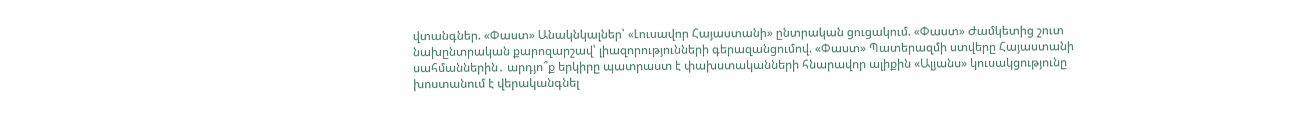վտանգներ. «Փաստ» Անակնկալներ՝ «Լուսավոր Հայաստանի» ընտրական ցուցակում. «Փաստ» Ժամկետից շուտ նախընտրական քարոզարշավ՝ լիազորությունների գերազանցումով. «Փաստ» Պատերազմի ստվերը Հայաստանի սահմաններին․ արդյո՞ք երկիրը պատրաստ է փախստականների հնարավոր ալիքին «Ալյանս» կուսակցությունը խոստանում է վերականգնել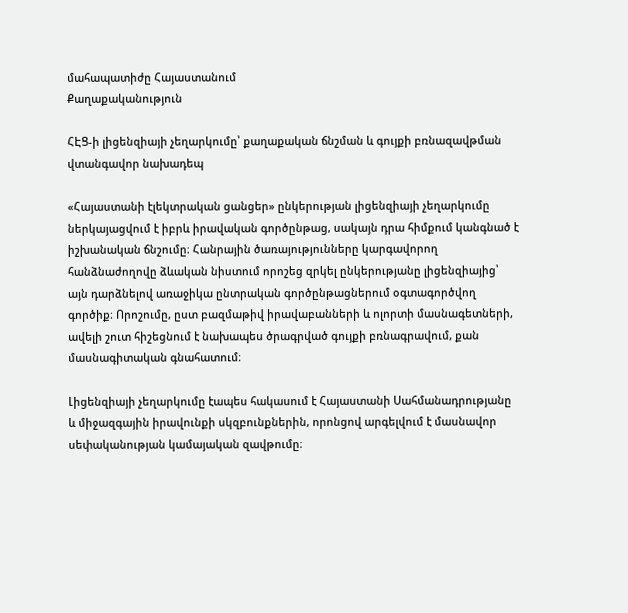մահապատիժը Հայաստանում
Քաղաքականություն

ՀԷՑ-ի լիցենզիայի չեղարկումը՝ քաղաքական ճնշման և գույքի բռնազավթման վտանգավոր նախադեպ

«Հայաստանի էլեկտրական ցանցեր» ընկերության լիցենզիայի չեղարկումը ներկայացվում է իբրև իրավական գործընթաց, սակայն դրա հիմքում կանգնած է իշխանական ճնշումը։ Հանրային ծառայությունները կարգավորող հանձնաժողովը ձևական նիստում որոշեց զրկել ընկերությանը լիցենզիայից՝ այն դարձնելով առաջիկա ընտրական գործընթացներում օգտագործվող գործիք։ Որոշումը, ըստ բազմաթիվ իրավաբանների և ոլորտի մասնագետների, ավելի շուտ հիշեցնում է նախապես ծրագրված գույքի բռնագրավում, քան մասնագիտական գնահատում։

Լիցենզիայի չեղարկումը էապես հակասում է Հայաստանի Սահմանադրությանը և միջազգային իրավունքի սկզբունքներին, որոնցով արգելվում է մասնավոր սեփականության կամայական զավթումը։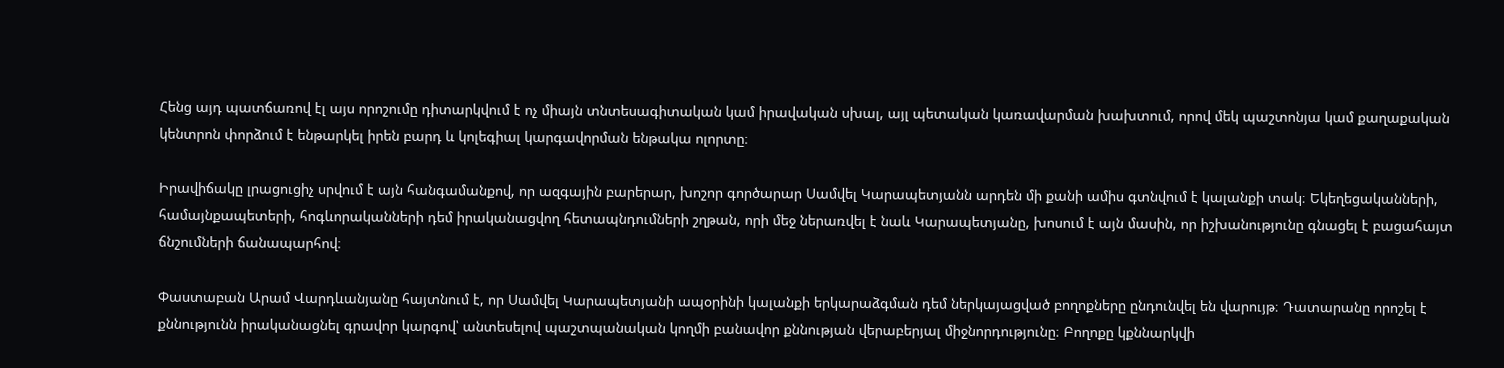Հենց այդ պատճառով էլ այս որոշումը դիտարկվում է ոչ միայն տնտեսագիտական կամ իրավական սխալ, այլ պետական կառավարման խախտում, որով մեկ պաշտոնյա կամ քաղաքական կենտրոն փորձում է ենթարկել իրեն բարդ և կոլեգիալ կարգավորման ենթակա ոլորտը։

Իրավիճակը լրացուցիչ սրվում է այն հանգամանքով, որ ազգային բարերար, խոշոր գործարար Սամվել Կարապետյանն արդեն մի քանի ամիս գտնվում է կալանքի տակ։ Եկեղեցականների, համայնքապետերի, հոգևորականների դեմ իրականացվող հետապնդումների շղթան, որի մեջ ներառվել է նաև Կարապետյանը, խոսում է այն մասին, որ իշխանությունը գնացել է բացահայտ ճնշումների ճանապարհով։

Փաստաբան Արամ Վարդևանյանը հայտնում է, որ Սամվել Կարապետյանի ապօրինի կալանքի երկարաձգման դեմ ներկայացված բողոքները ընդունվել են վարույթ։ Դատարանը որոշել է քննությունն իրականացնել գրավոր կարգով՝ անտեսելով պաշտպանական կողմի բանավոր քննության վերաբերյալ միջնորդությունը։ Բողոքը կքննարկվի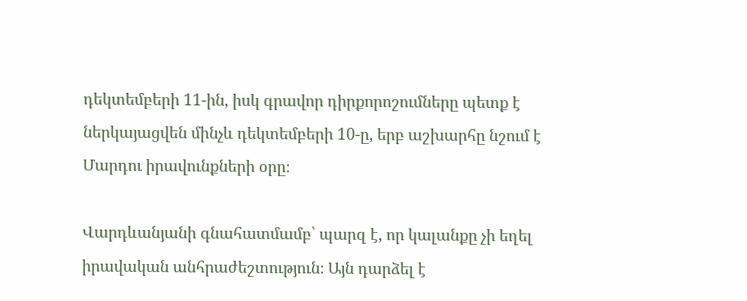դեկտեմբերի 11-ին, իսկ գրավոր դիրքորոշումները պետք է ներկայացվեն մինչև դեկտեմբերի 10-ը, երբ աշխարհը նշում է Մարդու իրավունքների օրը։

Վարդևանյանի գնահատմամբ՝ պարզ է, որ կալանքը չի եղել իրավական անհրաժեշտություն։ Այն դարձել է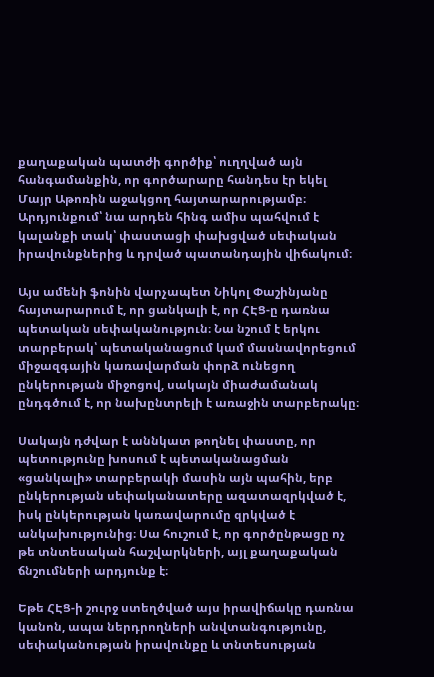քաղաքական պատժի գործիք՝ ուղղված այն հանգամանքին, որ գործարարը հանդես էր եկել Մայր Աթոռին աջակցող հայտարարությամբ։ Արդյունքում՝ նա արդեն հինգ ամիս պահվում է կալանքի տակ՝ փաստացի փախցված սեփական իրավունքներից և դրված պատանդային վիճակում։

Այս ամենի ֆոնին վարչապետ Նիկոլ Փաշինյանը հայտարարում է, որ ցանկալի է, որ ՀԷՑ-ը դառնա պետական սեփականություն։ Նա նշում է երկու տարբերակ՝ պետականացում կամ մասնավորեցում միջազգային կառավարման փորձ ունեցող ընկերության միջոցով, սակայն միաժամանակ ընդգծում է, որ նախընտրելի է առաջին տարբերակը։

Սակայն դժվար է աննկատ թողնել փաստը, որ պետությունը խոսում է պետականացման «ցանկալի» տարբերակի մասին այն պահին, երբ ընկերության սեփականատերը ազատազրկված է, իսկ ընկերության կառավարումը զրկված է անկախությունից։ Սա հուշում է, որ գործընթացը ոչ թե տնտեսական հաշվարկների, այլ քաղաքական ճնշումների արդյունք է։

Եթե ՀԷՑ-ի շուրջ ստեղծված այս իրավիճակը դառնա կանոն, ապա ներդրողների անվտանգությունը, սեփականության իրավունքը և տնտեսության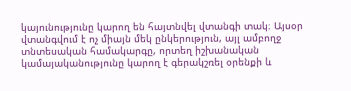կայունությունը կարող են հայտնվել վտանգի տակ։ Այսօր վտանգվում է ոչ միայն մեկ ընկերություն, այլ ամբողջ տնտեսական համակարգը, որտեղ իշխանական կամայականությունը կարող է գերակշռել օրենքի և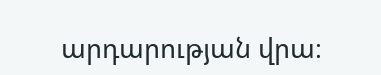արդարության վրա։